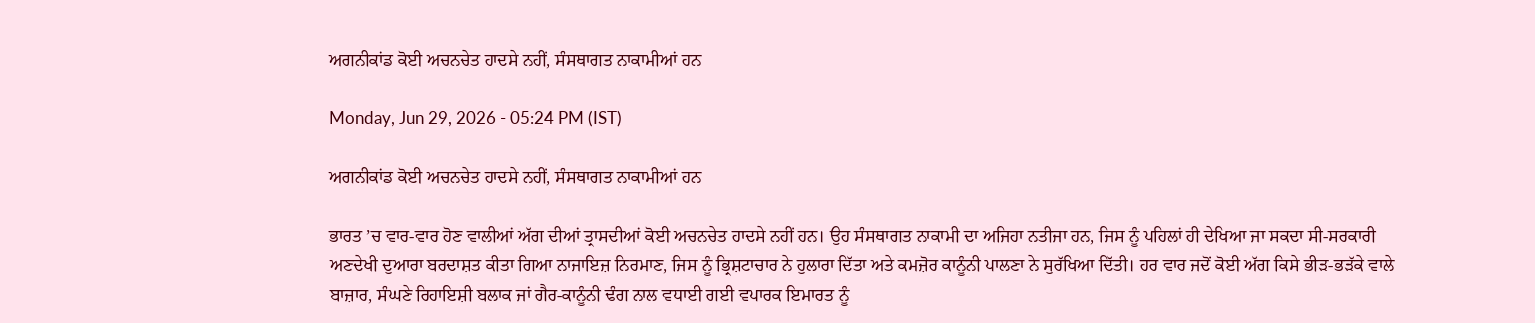ਅਗਨੀਕਾਂਡ ਕੋਈ ਅਚਨਚੇਤ ਹਾਦਸੇ ਨਹੀਂ, ਸੰਸਥਾਗਤ ਨਾਕਾਮੀਆਂ ਹਨ

Monday, Jun 29, 2026 - 05:24 PM (IST)

ਅਗਨੀਕਾਂਡ ਕੋਈ ਅਚਨਚੇਤ ਹਾਦਸੇ ਨਹੀਂ, ਸੰਸਥਾਗਤ ਨਾਕਾਮੀਆਂ ਹਨ

ਭਾਰਤ ’ਚ ਵਾਰ-ਵਾਰ ਹੋਣ ਵਾਲੀਆਂ ਅੱਗ ਦੀਆਂ ਤ੍ਰਾਸਦੀਆਂ ਕੋਈ ਅਚਨਚੇਤ ਹਾਦਸੇ ਨਹੀਂ ਹਨ। ਉਹ ਸੰਸਥਾਗਤ ਨਾਕਾਮੀ ਦਾ ਅਜਿਹਾ ਨਤੀਜਾ ਹਨ, ਜਿਸ ਨੂੰ ਪਹਿਲਾਂ ਹੀ ਦੇਖਿਆ ਜਾ ਸਕਦਾ ਸੀ-ਸਰਕਾਰੀ ਅਣਦੇਖੀ ਦੁਆਰਾ ਬਰਦਾਸ਼ਤ ਕੀਤਾ ਗਿਆ ਨਾਜਾਇਜ਼ ਨਿਰਮਾਣ, ਜਿਸ ਨੂੰ ਭ੍ਰਿਸ਼ਟਾਚਾਰ ਨੇ ਹੁਲਾਰਾ ਦਿੱਤਾ ਅਤੇ ਕਮਜ਼ੋਰ ਕਾਨੂੰਨੀ ਪਾਲਣਾ ਨੇ ਸੁਰੱਖਿਆ ਦਿੱਤੀ। ਹਰ ਵਾਰ ਜਦੋਂ ਕੋਈ ਅੱਗ ਕਿਸੇ ਭੀੜ-ਭੜੱਕੇ ਵਾਲੇ ਬਾਜ਼ਾਰ, ਸੰਘਣੇ ਰਿਹਾਇਸ਼ੀ ਬਲਾਕ ਜਾਂ ਗੈਰ-ਕਾਨੂੰਨੀ ਢੰਗ ਨਾਲ ਵਧਾਈ ਗਈ ਵਪਾਰਕ ਇਮਾਰਤ ਨੂੰ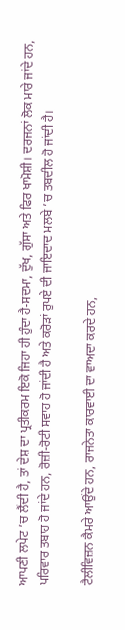ਆਪਣੀ ਲਪੇਟ ’ਚ ਲੈਂਦੀ ਹੈ, ਤਾਂ ਦੇਸ਼ ਦਾ ਪ੍ਰਤੀਕਰਮ ਇਕੋ ਜਿਹਾ ਹੀ ਹੁੰਦਾ ਹੈ-ਸਦਮਾ, ਦੁੱਖ, ਗੁੱਸਾ ਅਤੇ ਫਿਰ ਖਾਮੋਸ਼ੀ। ਦਰਜਨਾਂ ਲੋਕ ਮਾਰੇ ਜਾਂਦੇ ਹਨ, ਪਰਿਵਾਰ ਤਬਾਹ ਹੋ ਜਾਂਦੇ ਹਨ, ਰੋਜ਼ੀ-ਰੋਟੀ ਸਵਾਹ ਹੋ ਜਾਂਦੀ ਹੈ ਅਤੇ ਕਰੋੜਾਂ ਰੁਪਏ ਦੀ ਜਾਇਦਾਦ ਮਲਬੇ ’ਚ ਤਬਦੀਲ ਹੋ ਜਾਂਦੀ ਹੈ।

ਟੈਲੀਵਿਜ਼ਨ ਕੈਮਰੇ ਆਉਂਦੇ ਹਨ, ਰਾਜਨੇਤਾ ਕਾਰਵਾਈ ਦਾ ਵਾਅਦਾ ਕਰਦੇ ਹਨ,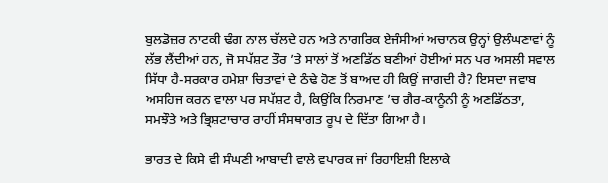ਬੁਲਡੋਜ਼ਰ ਨਾਟਕੀ ਢੰਗ ਨਾਲ ਚੱਲਦੇ ਹਨ ਅਤੇ ਨਾਗਰਿਕ ਏਜੰਸੀਆਂ ਅਚਾਨਕ ਉਨ੍ਹਾਂ ਉਲੰਘਣਾਵਾਂ ਨੂੰ ਲੱਭ ਲੈਂਦੀਆਂ ਹਨ, ਜੋ ਸਪੱਸ਼ਟ ਤੌਰ ’ਤੇ ਸਾਲਾਂ ਤੋਂ ਅਣਡਿੱਠ ਬਣੀਆਂ ਹੋਈਆਂ ਸਨ ਪਰ ਅਸਲੀ ਸਵਾਲ ਸਿੱਧਾ ਹੈ-ਸਰਕਾਰ ਹਮੇਸ਼ਾ ਚਿਤਾਵਾਂ ਦੇ ਠੰਢੇ ਹੋਣ ਤੋਂ ਬਾਅਦ ਹੀ ਕਿਉਂ ਜਾਗਦੀ ਹੈ? ਇਸਦਾ ਜਵਾਬ ਅਸਹਿਜ ਕਰਨ ਵਾਲਾ ਪਰ ਸਪੱਸ਼ਟ ਹੈ, ਕਿਉਂਕਿ ਨਿਰਮਾਣ ’ਚ ਗੈਰ-ਕਾਨੂੰਨੀ ਨੂੰ ਅਣਡਿੱਠਤਾ, ਸਮਝੌਤੇ ਅਤੇ ਭ੍ਰਿਸ਼ਟਾਚਾਰ ਰਾਹੀਂ ਸੰਸਥਾਗਤ ਰੂਪ ਦੇ ਦਿੱਤਾ ਗਿਆ ਹੈ।

ਭਾਰਤ ਦੇ ਕਿਸੇ ਵੀ ਸੰਘਣੀ ਆਬਾਦੀ ਵਾਲੇ ਵਪਾਰਕ ਜਾਂ ਰਿਹਾਇਸ਼ੀ ਇਲਾਕੇ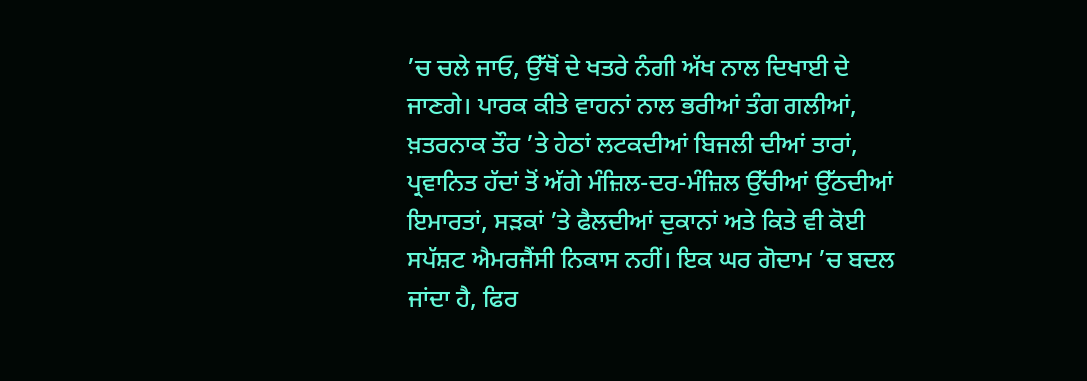’ਚ ਚਲੇ ਜਾਓ, ਉੱਥੋਂ ਦੇ ਖਤਰੇ ਨੰਗੀ ਅੱਖ ਨਾਲ ਦਿਖਾਈ ਦੇ ਜਾਣਗੇ। ਪਾਰਕ ਕੀਤੇ ਵਾਹਨਾਂ ਨਾਲ ਭਰੀਆਂ ਤੰਗ ਗਲੀਆਂ, ਖ਼ਤਰਨਾਕ ਤੌਰ ’ਤੇ ਹੇਠਾਂ ਲਟਕਦੀਆਂ ਬਿਜਲੀ ਦੀਆਂ ਤਾਰਾਂ, ਪ੍ਰਵਾਨਿਤ ਹੱਦਾਂ ਤੋਂ ਅੱਗੇ ਮੰਜ਼ਿਲ-ਦਰ-ਮੰਜ਼ਿਲ ਉੱਚੀਆਂ ਉੱਠਦੀਆਂ ਇਮਾਰਤਾਂ, ਸੜਕਾਂ ’ਤੇ ਫੈਲਦੀਆਂ ਦੁਕਾਨਾਂ ਅਤੇ ਕਿਤੇ ਵੀ ਕੋਈ ਸਪੱਸ਼ਟ ਐਮਰਜੈਂਸੀ ਨਿਕਾਸ ਨਹੀਂ। ਇਕ ਘਰ ਗੋਦਾਮ ’ਚ ਬਦਲ ਜਾਂਦਾ ਹੈ, ਫਿਰ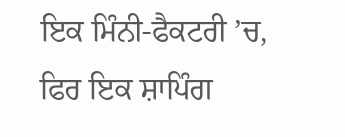ਇਕ ਮਿੰਨੀ-ਫੈਕਟਰੀ ’ਚ, ਫਿਰ ਇਕ ਸ਼ਾਪਿੰਗ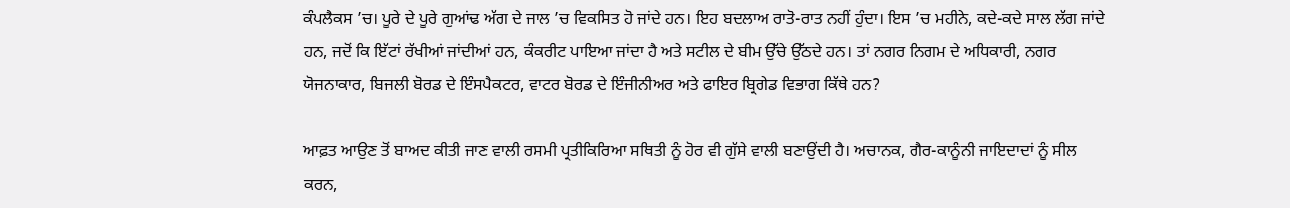ਕੰਪਲੈਕਸ ’ਚ। ਪੂਰੇ ਦੇ ਪੂਰੇ ਗੁਆਂਢ ਅੱਗ ਦੇ ਜਾਲ ’ਚ ਵਿਕਸਿਤ ਹੋ ਜਾਂਦੇ ਹਨ। ਇਹ ਬਦਲਾਅ ਰਾਤੋ-ਰਾਤ ਨਹੀਂ ਹੁੰਦਾ। ਇਸ ’ਚ ਮਹੀਨੇ, ਕਦੇ-ਕਦੇ ਸਾਲ ਲੱਗ ਜਾਂਦੇ ਹਨ, ਜਦੋਂ ਕਿ ਇੱਟਾਂ ਰੱਖੀਆਂ ਜਾਂਦੀਆਂ ਹਨ, ਕੰਕਰੀਟ ਪਾਇਆ ਜਾਂਦਾ ਹੈ ਅਤੇ ਸਟੀਲ ਦੇ ਬੀਮ ਉੱਚੇ ਉੱਠਦੇ ਹਨ। ਤਾਂ ਨਗਰ ਨਿਗਮ ਦੇ ਅਧਿਕਾਰੀ, ਨਗਰ ਯੋਜਨਾਕਾਰ, ਬਿਜਲੀ ਬੋਰਡ ਦੇ ਇੰਸਪੈਕਟਰ, ਵਾਟਰ ਬੋਰਡ ਦੇ ਇੰਜੀਨੀਅਰ ਅਤੇ ਫਾਇਰ ਬ੍ਰਿਗੇਡ ਵਿਭਾਗ ਕਿੱਥੇ ਹਨ?

ਆਫ਼ਤ ਆਉਣ ਤੋਂ ਬਾਅਦ ਕੀਤੀ ਜਾਣ ਵਾਲੀ ਰਸਮੀ ਪ੍ਰਤੀਕਿਰਿਆ ਸਥਿਤੀ ਨੂੰ ਹੋਰ ਵੀ ਗੁੱਸੇ ਵਾਲੀ ਬਣਾਉਂਦੀ ਹੈ। ਅਚਾਨਕ, ਗੈਰ-ਕਾਨੂੰਨੀ ਜਾਇਦਾਦਾਂ ਨੂੰ ਸੀਲ ਕਰਨ,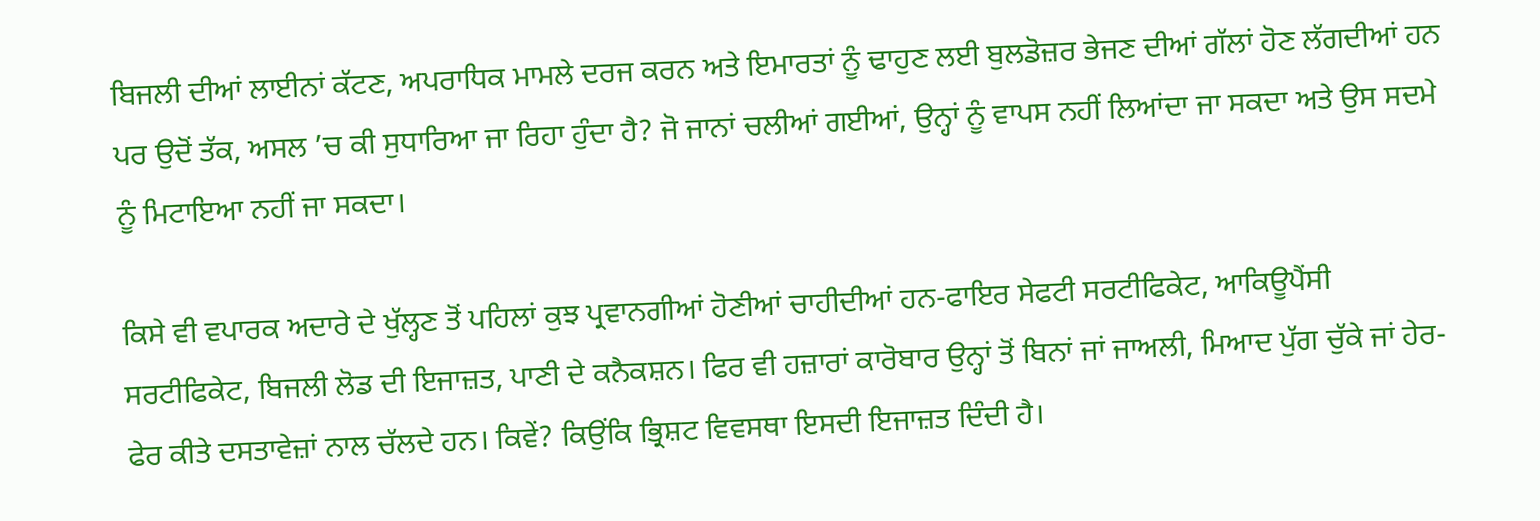ਬਿਜਲੀ ਦੀਆਂ ਲਾਈਨਾਂ ਕੱਟਣ, ਅਪਰਾਧਿਕ ਮਾਮਲੇ ਦਰਜ ਕਰਨ ਅਤੇ ਇਮਾਰਤਾਂ ਨੂੰ ਢਾਹੁਣ ਲਈ ਬੁਲਡੋਜ਼ਰ ਭੇਜਣ ਦੀਆਂ ਗੱਲਾਂ ਹੋਣ ਲੱਗਦੀਆਂ ਹਨ ਪਰ ਉਦੋਂ ਤੱਕ, ਅਸਲ ’ਚ ਕੀ ਸੁਧਾਰਿਆ ਜਾ ਰਿਹਾ ਹੁੰਦਾ ਹੈ? ਜੋ ਜਾਨਾਂ ਚਲੀਆਂ ਗਈਆਂ, ਉਨ੍ਹਾਂ ਨੂੰ ਵਾਪਸ ਨਹੀਂ ਲਿਆਂਦਾ ਜਾ ਸਕਦਾ ਅਤੇ ਉਸ ਸਦਮੇ ਨੂੰ ਮਿਟਾਇਆ ਨਹੀਂ ਜਾ ਸਕਦਾ।

ਕਿਸੇ ਵੀ ਵਪਾਰਕ ਅਦਾਰੇ ਦੇ ਖੁੱਲ੍ਹਣ ਤੋਂ ਪਹਿਲਾਂ ਕੁਝ ਪ੍ਰਵਾਨਗੀਆਂ ਹੋਣੀਆਂ ਚਾਹੀਦੀਆਂ ਹਨ-ਫਾਇਰ ਸੇਫਟੀ ਸਰਟੀਫਿਕੇਟ, ਆਕਿਊਪੈਂਸੀ ਸਰਟੀਫਿਕੇਟ, ਬਿਜਲੀ ਲੋਡ ਦੀ ਇਜਾਜ਼ਤ, ਪਾਣੀ ਦੇ ਕਨੈਕਸ਼ਨ। ਫਿਰ ਵੀ ਹਜ਼ਾਰਾਂ ਕਾਰੋਬਾਰ ਉਨ੍ਹਾਂ ਤੋਂ ਬਿਨਾਂ ਜਾਂ ਜਾਅਲੀ, ਮਿਆਦ ਪੁੱਗ ਚੁੱਕੇ ਜਾਂ ਹੇਰ-ਫੇਰ ਕੀਤੇ ਦਸਤਾਵੇਜ਼ਾਂ ਨਾਲ ਚੱਲਦੇ ਹਨ। ਕਿਵੇਂ? ਕਿਉਂਕਿ ਭ੍ਰਿਸ਼ਟ ਵਿਵਸਥਾ ਇਸਦੀ ਇਜਾਜ਼ਤ ਦਿੰਦੀ ਹੈ।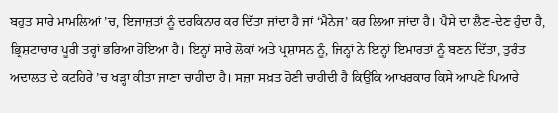ਬਹੁਤ ਸਾਰੇ ਮਾਮਲਿਆਂ ’ਚ, ਇਜਾਜ਼ਤਾਂ ਨੂੰ ਦਰਕਿਨਾਰ ਕਰ ਦਿੱਤਾ ਜਾਂਦਾ ਹੈ ਜਾਂ ‘ਮੈਨੇਜ’ ਕਰ ਲਿਆ ਜਾਂਦਾ ਹੈ। ਪੈਸੇ ਦਾ ਲੈਣ-ਦੇਣ ਹੁੰਦਾ ਹੈ, ਭ੍ਰਿਸ਼ਟਾਚਾਰ ਪੂਰੀ ਤਰ੍ਹਾਂ ਭਰਿਆ ਹੋਇਆ ਹੈ। ਇਨ੍ਹਾਂ ਸਾਰੇ ਲੋਕਾਂ ਅਤੇ ਪ੍ਰਸ਼ਾਸਨ ਨੂੰ, ਜਿਨ੍ਹਾਂ ਨੇ ਇਨ੍ਹਾਂ ਇਮਾਰਤਾਂ ਨੂੰ ਬਣਨ ਦਿੱਤਾ, ਤੁਰੰਤ ਅਦਾਲਤ ਦੇ ਕਟਹਿਰੇ ’ਚ ਖੜ੍ਹਾ ਕੀਤਾ ਜਾਣਾ ਚਾਹੀਦਾ ਹੈ। ਸਜ਼ਾ ਸਖ਼ਤ ਹੋਣੀ ਚਾਹੀਦੀ ਹੈ ਕਿਉਂਕਿ ਆਖਰਕਾਰ ਕਿਸੇ ਆਪਣੇ ਪਿਆਰੇ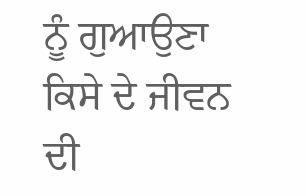ਨੂੰ ਗੁਆਉਣਾ ਕਿਸੇ ਦੇ ਜੀਵਨ ਦੀ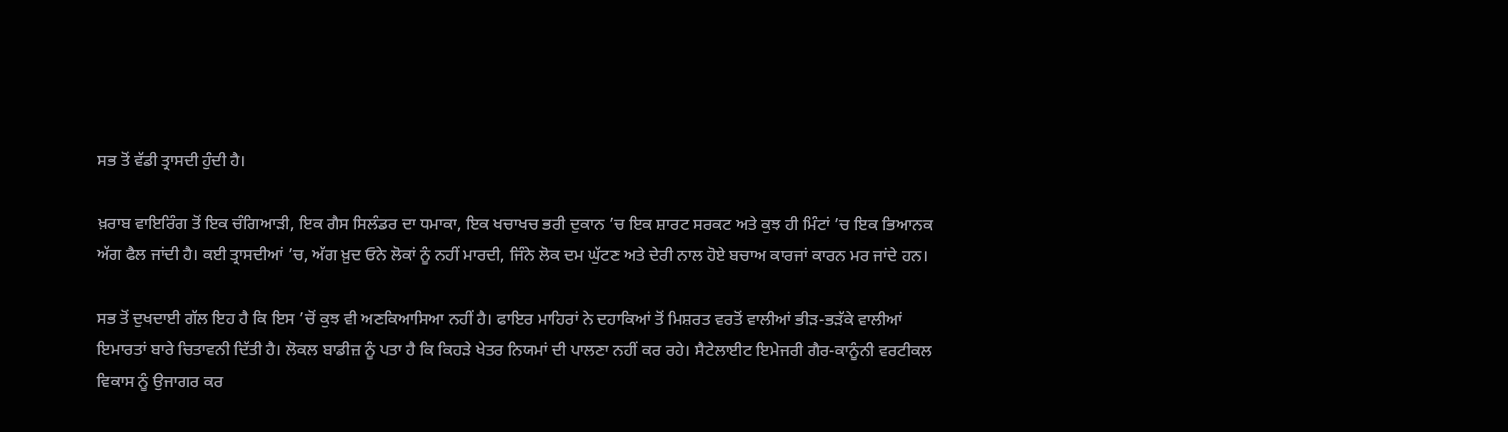ਸਭ ਤੋਂ ਵੱਡੀ ਤ੍ਰਾਸਦੀ ਹੁੰਦੀ ਹੈ।

ਖ਼ਰਾਬ ਵਾਇਰਿੰਗ ਤੋਂ ਇਕ ਚੰਗਿਆੜੀ, ਇਕ ਗੈਸ ਸਿਲੰਡਰ ਦਾ ਧਮਾਕਾ, ਇਕ ਖਚਾਖਚ ਭਰੀ ਦੁਕਾਨ ’ਚ ਇਕ ਸ਼ਾਰਟ ਸਰਕਟ ਅਤੇ ਕੁਝ ਹੀ ਮਿੰਟਾਂ ’ਚ ਇਕ ਭਿਆਨਕ ਅੱਗ ਫੈਲ ਜਾਂਦੀ ਹੈ। ਕਈ ਤ੍ਰਾਸਦੀਆਂ ’ਚ, ਅੱਗ ਖ਼ੁਦ ਓਨੇ ਲੋਕਾਂ ਨੂੰ ਨਹੀਂ ਮਾਰਦੀ, ਜਿੰਨੇ ਲੋਕ ਦਮ ਘੁੱਟਣ ਅਤੇ ਦੇਰੀ ਨਾਲ ਹੋਏ ਬਚਾਅ ਕਾਰਜਾਂ ਕਾਰਨ ਮਰ ਜਾਂਦੇ ਹਨ।

ਸਭ ਤੋਂ ਦੁਖਦਾਈ ਗੱਲ ਇਹ ਹੈ ਕਿ ਇਸ ’ਚੋਂ ਕੁਝ ਵੀ ਅਣਕਿਆਸਿਆ ਨਹੀਂ ਹੈ। ਫਾਇਰ ਮਾਹਿਰਾਂ ਨੇ ਦਹਾਕਿਆਂ ਤੋਂ ਮਿਸ਼ਰਤ ਵਰਤੋਂ ਵਾਲੀਆਂ ਭੀੜ-ਭੜੱਕੇ ਵਾਲੀਆਂ ਇਮਾਰਤਾਂ ਬਾਰੇ ਚਿਤਾਵਨੀ ਦਿੱਤੀ ਹੈ। ਲੋਕਲ ਬਾਡੀਜ਼ ਨੂੰ ਪਤਾ ਹੈ ਕਿ ਕਿਹੜੇ ਖੇਤਰ ਨਿਯਮਾਂ ਦੀ ਪਾਲਣਾ ਨਹੀਂ ਕਰ ਰਹੇ। ਸੈਟੇਲਾਈਟ ਇਮੇਜਰੀ ਗੈਰ-ਕਾਨੂੰਨੀ ਵਰਟੀਕਲ ਵਿਕਾਸ ਨੂੰ ਉਜਾਗਰ ਕਰ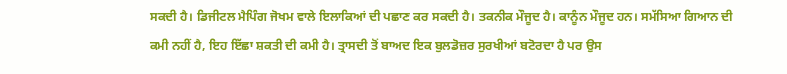ਸਕਦੀ ਹੈ। ਡਿਜੀਟਲ ਮੈਪਿੰਗ ਜੋਖਮ ਵਾਲੇ ਇਲਾਕਿਆਂ ਦੀ ਪਛਾਣ ਕਰ ਸਕਦੀ ਹੈ। ਤਕਨੀਕ ਮੌਜੂਦ ਹੈ। ਕਾਨੂੰਨ ਮੌਜੂਦ ਹਨ। ਸਮੱਸਿਆ ਗਿਆਨ ਦੀ ਕਮੀ ਨਹੀਂ ਹੈ, ਇਹ ਇੱਛਾ ਸ਼ਕਤੀ ਦੀ ਕਮੀ ਹੈ। ਤ੍ਰਾਸਦੀ ਤੋਂ ਬਾਅਦ ਇਕ ਬੁਲਡੋਜ਼ਰ ਸੁਰਖੀਆਂ ਬਟੋਰਦਾ ਹੈ ਪਰ ਉਸ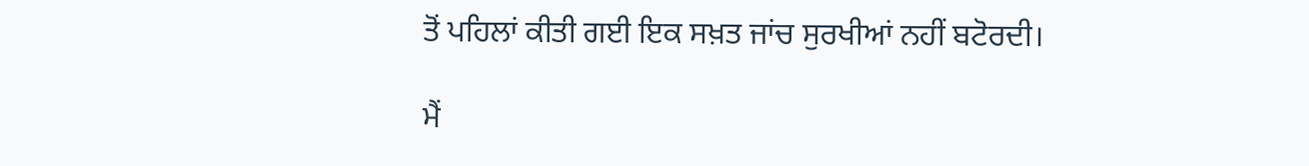ਤੋਂ ਪਹਿਲਾਂ ਕੀਤੀ ਗਈ ਇਕ ਸਖ਼ਤ ਜਾਂਚ ਸੁਰਖੀਆਂ ਨਹੀਂ ਬਟੋਰਦੀ।

ਮੈਂ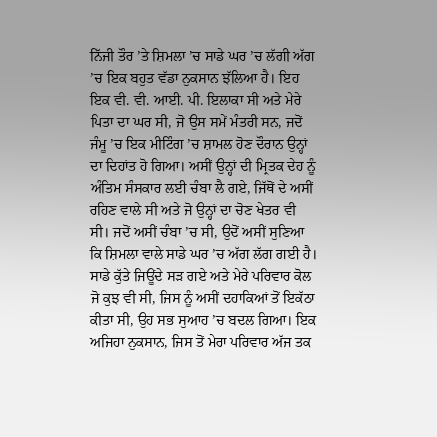ਨਿੱਜੀ ਤੌਰ ’ਤੇ ਸ਼ਿਮਲਾ ’ਚ ਸਾਡੇ ਘਰ ’ਚ ਲੱਗੀ ਅੱਗ ’ਚ ਇਕ ਬਹੁਤ ਵੱਡਾ ਨੁਕਸਾਨ ਝੱਲਿਆ ਹੈ। ਇਹ ਇਕ ਵੀ. ਵੀ. ਆਈ. ਪੀ. ਇਲਾਕਾ ਸੀ ਅਤੇ ਮੇਰੇ ਪਿਤਾ ਦਾ ਘਰ ਸੀ, ਜੋ ਉਸ ਸਮੇਂ ਮੰਤਰੀ ਸਨ, ਜਦੋਂ ਜੰਮੂ ’ਚ ਇਕ ਮੀਟਿੰਗ ’ਚ ਸ਼ਾਮਲ ਹੋਣ ਦੌਰਾਨ ਉਨ੍ਹਾਂ ਦਾ ਦਿਹਾਂਤ ਹੋ ਗਿਆ। ਅਸੀਂ ਉਨ੍ਹਾਂ ਦੀ ਮ੍ਰਿਤਕ ਦੇਹ ਨੂੰ ਅੰਤਿਮ ਸੰਸਕਾਰ ਲਈ ਚੰਬਾ ਲੈ ਗਏ, ਜਿੱਥੋਂ ਦੇ ਅਸੀਂ ਰਹਿਣ ਵਾਲੇ ਸੀ ਅਤੇ ਜੋ ਉਨ੍ਹਾਂ ਦਾ ਚੋਣ ਖੇਤਰ ਵੀ ਸੀ। ਜਦੋਂ ਅਸੀਂ ਚੰਬਾ ’ਚ ਸੀ, ਉਦੋਂ ਅਸੀਂ ਸੁਣਿਆ ਕਿ ਸ਼ਿਮਲਾ ਵਾਲੇ ਸਾਡੇ ਘਰ ’ਚ ਅੱਗ ਲੱਗ ਗਈ ਹੈ। ਸਾਡੇ ਕੁੱਤੇ ਜਿਊਂਦੇ ਸੜ ਗਏ ਅਤੇ ਮੇਰੇ ਪਰਿਵਾਰ ਕੋਲ ਜੋ ਕੁਝ ਵੀ ਸੀ, ਜਿਸ ਨੂੰ ਅਸੀਂ ਦਹਾਕਿਆਂ ਤੋਂ ਇਕੱਠਾ ਕੀਤਾ ਸੀ, ਉਹ ਸਭ ਸੁਆਹ ’ਚ ਬਦਲ ਗਿਆ। ਇਕ ਅਜਿਹਾ ਨੁਕਸਾਨ, ਜਿਸ ਤੋਂ ਮੇਰਾ ਪਰਿਵਾਰ ਅੱਜ ਤਕ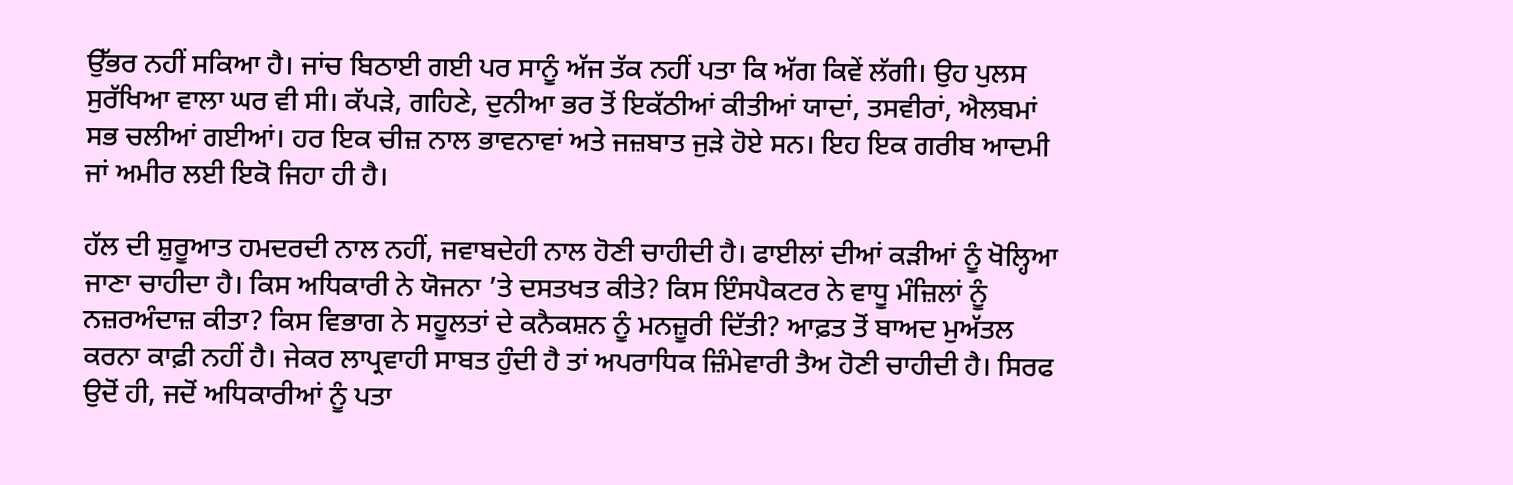ਉੱਭਰ ਨਹੀਂ ਸਕਿਆ ਹੈ। ਜਾਂਚ ਬਿਠਾਈ ਗਈ ਪਰ ਸਾਨੂੰ ਅੱਜ ਤੱਕ ਨਹੀਂ ਪਤਾ ਕਿ ਅੱਗ ਕਿਵੇਂ ਲੱਗੀ। ਉਹ ਪੁਲਸ ਸੁਰੱਖਿਆ ਵਾਲਾ ਘਰ ਵੀ ਸੀ। ਕੱਪੜੇ, ਗਹਿਣੇ, ਦੁਨੀਆ ਭਰ ਤੋਂ ਇਕੱਠੀਆਂ ਕੀਤੀਆਂ ਯਾਦਾਂ, ਤਸਵੀਰਾਂ, ਐਲਬਮਾਂ ਸਭ ਚਲੀਆਂ ਗਈਆਂ। ਹਰ ਇਕ ਚੀਜ਼ ਨਾਲ ਭਾਵਨਾਵਾਂ ਅਤੇ ਜਜ਼ਬਾਤ ਜੁੜੇ ਹੋਏ ਸਨ। ਇਹ ਇਕ ਗਰੀਬ ਆਦਮੀ ਜਾਂ ਅਮੀਰ ਲਈ ਇਕੋ ਜਿਹਾ ਹੀ ਹੈ।

ਹੱਲ ਦੀ ਸ਼ੁਰੂਆਤ ਹਮਦਰਦੀ ਨਾਲ ਨਹੀਂ, ਜਵਾਬਦੇਹੀ ਨਾਲ ਹੋਣੀ ਚਾਹੀਦੀ ਹੈ। ਫਾਈਲਾਂ ਦੀਆਂ ਕੜੀਆਂ ਨੂੰ ਖੋਲ੍ਹਿਆ ਜਾਣਾ ਚਾਹੀਦਾ ਹੈ। ਕਿਸ ਅਧਿਕਾਰੀ ਨੇ ਯੋਜਨਾ ’ਤੇ ਦਸਤਖਤ ਕੀਤੇ? ਕਿਸ ਇੰਸਪੈਕਟਰ ਨੇ ਵਾਧੂ ਮੰਜ਼ਿਲਾਂ ਨੂੰ ਨਜ਼ਰਅੰਦਾਜ਼ ਕੀਤਾ? ਕਿਸ ਵਿਭਾਗ ਨੇ ਸਹੂਲਤਾਂ ਦੇ ਕਨੈਕਸ਼ਨ ਨੂੰ ਮਨਜ਼ੂਰੀ ਦਿੱਤੀ? ਆਫ਼ਤ ਤੋਂ ਬਾਅਦ ਮੁਅੱਤਲ ਕਰਨਾ ਕਾਫ਼ੀ ਨਹੀਂ ਹੈ। ਜੇਕਰ ਲਾਪ੍ਰਵਾਹੀ ਸਾਬਤ ਹੁੰਦੀ ਹੈ ਤਾਂ ਅਪਰਾਧਿਕ ਜ਼ਿੰਮੇਵਾਰੀ ਤੈਅ ਹੋਣੀ ਚਾਹੀਦੀ ਹੈ। ਸਿਰਫ ਉਦੋਂ ਹੀ, ਜਦੋਂ ਅਧਿਕਾਰੀਆਂ ਨੂੰ ਪਤਾ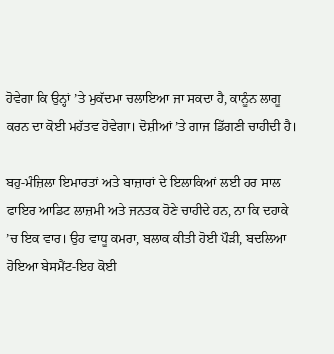ਹੋਵੇਗਾ ਕਿ ਉਨ੍ਹਾਂ ’ਤੇ ਮੁਕੱਦਮਾ ਚਲਾਇਆ ਜਾ ਸਕਦਾ ਹੈ, ਕਾਨੂੰਨ ਲਾਗੂ ਕਰਨ ਦਾ ਕੋਈ ਮਹੱਤਵ ਹੋਵੇਗਾ। ਦੋਸ਼ੀਆਂ ’ਤੇ ਗਾਜ ਡਿੱਗਣੀ ਚਾਹੀਦੀ ਹੈ।

ਬਹੁ-ਮੰਜ਼ਿਲਾ ਇਮਾਰਤਾਂ ਅਤੇ ਬਾਜ਼ਾਰਾਂ ਦੇ ਇਲਾਕਿਆਂ ਲਈ ਹਰ ਸਾਲ ਫਾਇਰ ਆਡਿਟ ਲਾਜ਼ਮੀ ਅਤੇ ਜਨਤਕ ਹੋਣੇ ਚਾਹੀਦੇ ਹਨ, ਨਾ ਕਿ ਦਹਾਕੇ ’ਚ ਇਕ ਵਾਰ। ਉਹ ਵਾਧੂ ਕਮਰਾ, ਬਲਾਕ ਕੀਤੀ ਹੋਈ ਪੌੜੀ, ਬਦਲਿਆ ਹੋਇਆ ਬੇਸਮੈਂਟ-ਇਹ ਕੋਈ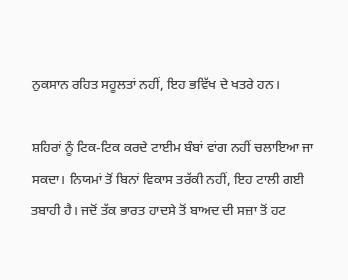ਨੁਕਸਾਨ ਰਹਿਤ ਸਹੂਲਤਾਂ ਨਹੀਂ, ਇਹ ਭਵਿੱਖ ਦੇ ਖਤਰੇ ਹਨ।

ਸ਼ਹਿਰਾਂ ਨੂੰ ਟਿਕ-ਟਿਕ ਕਰਦੇ ਟਾਈਮ ਬੰਬਾਂ ਵਾਂਗ ਨਹੀਂ ਚਲਾਇਆ ਜਾ ਸਕਦਾ। ਨਿਯਮਾਂ ਤੋਂ ਬਿਨਾਂ ਵਿਕਾਸ ਤਰੱਕੀ ਨਹੀਂ, ਇਹ ਟਾਲੀ ਗਈ ਤਬਾਹੀ ਹੈ। ਜਦੋਂ ਤੱਕ ਭਾਰਤ ਹਾਦਸੇ ਤੋਂ ਬਾਅਦ ਦੀ ਸਜ਼ਾ ਤੋਂ ਹਟ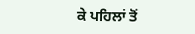ਕੇ ਪਹਿਲਾਂ ਤੋਂ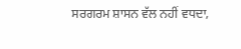ਸਰਗਰਮ ਸ਼ਾਸਨ ਵੱਲ ਨਹੀਂ ਵਧਦਾ,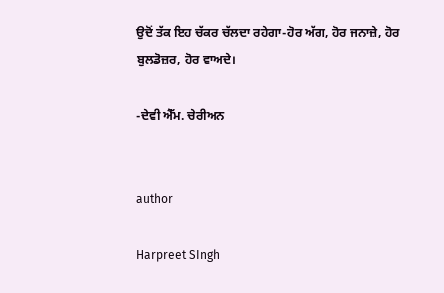ਉਦੋਂ ਤੱਕ ਇਹ ਚੱਕਰ ਚੱਲਦਾ ਰਹੇਗਾ-ਹੋਰ ਅੱਗ, ਹੋਰ ਜਨਾਜ਼ੇ, ਹੋਰ ਬੁਲਡੋਜ਼ਰ, ਹੋਰ ਵਾਅਦੇ।

-ਦੇਵੀ ਐੱਮ. ਚੇਰੀਅਨ


author

Harpreet SIngh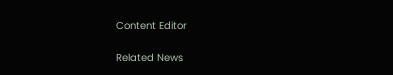Content Editor

Related News